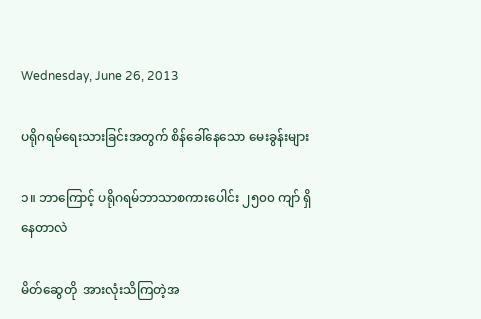Wednesday, June 26, 2013

ပရိုဂရမ်ရေးသားခြင်းအတွက် စိန်ခေါ်နေသော မေးခွန်းများ

၁။ ဘာကြောင့် ပရိုဂရမ်ဘာသာစကားပေါင်း ၂၅၀၀ ကျာ် ရှိနေတာလဲ

မိတ်ဆွေတို  အားလုံးသိကြတဲ့အ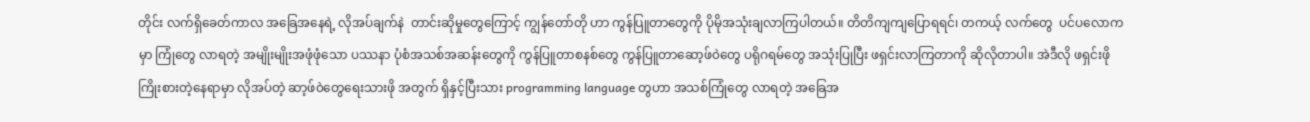တိုင်း လက်ရှိခေတ်ကာလ အခြေအနေရဲ့ လိုအပ်ချက်နဲ  တာင်းဆိုမှုတွေကြောင့် ကျွန်တော်တို ဟာ ကွန်ပြူတာတွေကို ပိုမိုအသုံးချလာကြပါတယ်။ တိတိကျကျပြောရရင်၊ တကယ့် လက်တွေ  ပင်ပလောကမှာ ကြုံတွေ လာရတဲ့ အမျိုးမျိုးအဖုံဖုံသော ပဿနာ ပုံစံအသစ်အဆန်းတွေကို ကွန်ပြူတာစနစ်တွေ ကွန်ပြူတာဆော့ဖ်၀ဲတွေ ပရိုဂရမ်တွေ အသုံးပြုပြီး ဖရှင်းလာကြတာကို ဆိုလိုတာပါ။ အဲဒီလို ဖရှင်းဖို  ကြိုးစားတဲ့နေရာမှာ လိုအပ်တဲ့ ဆာ့ဖ်၀ဲတွေရေးသားဖို အတွက် ရှိနှင့်ပြီးသား programming language တွဟာ အသစ်ကြုံတွေ လာရတဲ့ အခြေအ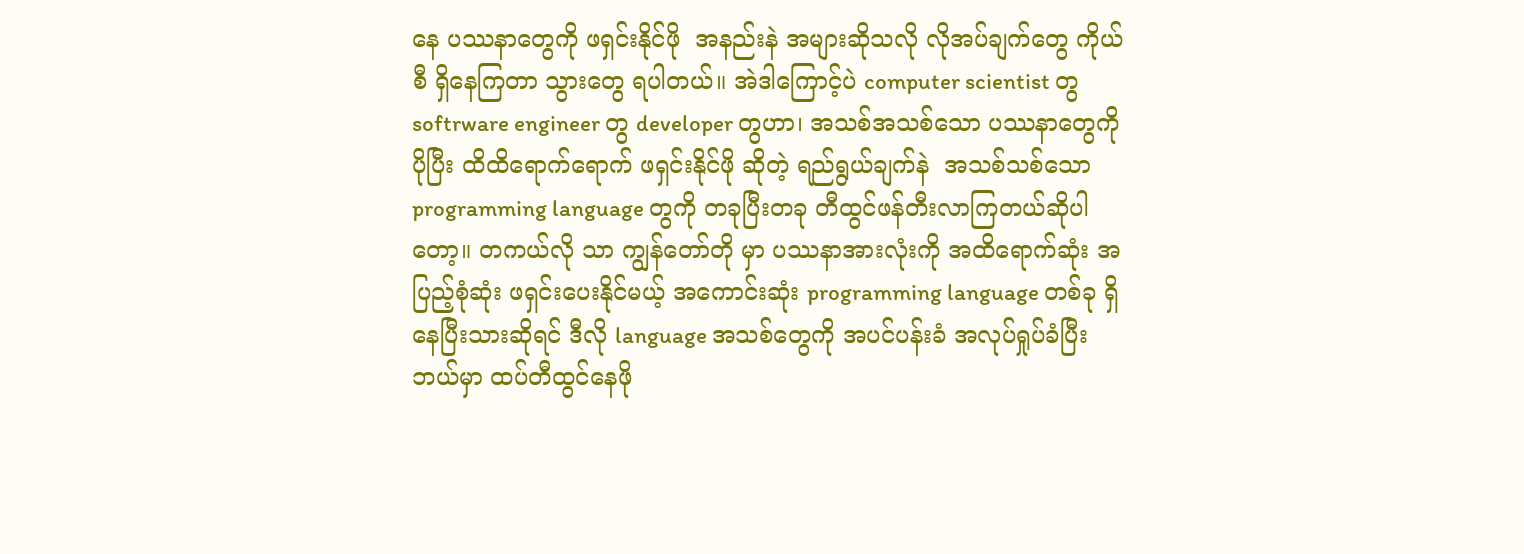နေ ပဿနာတွေကို ဖရှင်းနိုင်ဖို  အနည်းနဲ အများဆိုသလို လိုအပ်ချက်တွေ ကိုယ်စီ ရှိနေကြတာ သွားတွေ ရပါတယ်။ အဲဒါကြောင့်ပဲ computer scientist တွ softrware engineer တွ developer တွဟာ၊ အသစ်အသစ်သော ပဿနာတွေကို ပိုပြီး ထိထိရောက်ရောက် ဖရှင်းနိုင်ဖို ဆိုတဲ့ ရည်ရွယ်ချက်နဲ  အသစ်သစ်သော programming language တွကို တခုပြီးတခု တီထွင်ဖန်တီးလာကြတယ်ဆိုပါတော့။ တကယ်လို သာ ကျွန်တော်တို မှာ ပဿနာအားလုံးကို အထိရောက်ဆုံး အပြည့်စုံဆုံး ဖရှင်းပေးနိုင်မယ့် အကောင်းဆုံး programming language တစ်ခု ရှိနေပြီးသားဆိုရင် ဒီလို language အသစ်တွေကို အပင်ပန်းခံ အလုပ်ရှုပ်ခံပြီး ဘယ်မှာ ထပ်တီထွင်နေဖို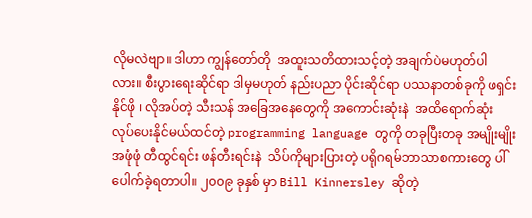လိုမလဲဗျာ။ ဒါဟာ ကျွန်တော်တို  အထူးသတိထားသင့်တဲ့ အချက်ပဲမဟုတ်ပါလား။ စီးပွားရေးဆိုင်ရာ ဒါမှမဟုတ် နည်းပညာ ပိုင်းဆိုင်ရာ ပဿနာတစ်ခုကို ဖရှင်းနိုင်ဖို ၊ လိုအပ်တဲ့ သီးသန် အခြေအနေတွေကို အကောင်းဆုံးနဲ  အထိရောက်ဆုံး လုပ်ပေးနိုင်မယ်ထင်တဲ့ programming language တွကို တခုပြီးတခု အမျိုးမျိုး အဖုံဖုံ တီထွင်ရင်း ဖန်တီးရင်းနဲ  သိပ်ကိုများပြားတဲ့ ပရိုဂရမ်ဘာသာစကားတွေ ပါ်ပေါက်ခဲ့ရတာပါ။ ၂၀၀၉ ခုနှစ် မှာ Bill Kinnersley ဆိုတဲ့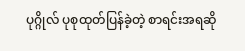ပုဂ္ဂိုလ် ပုစုထုတ်ပြန်ခဲ့တဲ့ စာရင်းအရဆို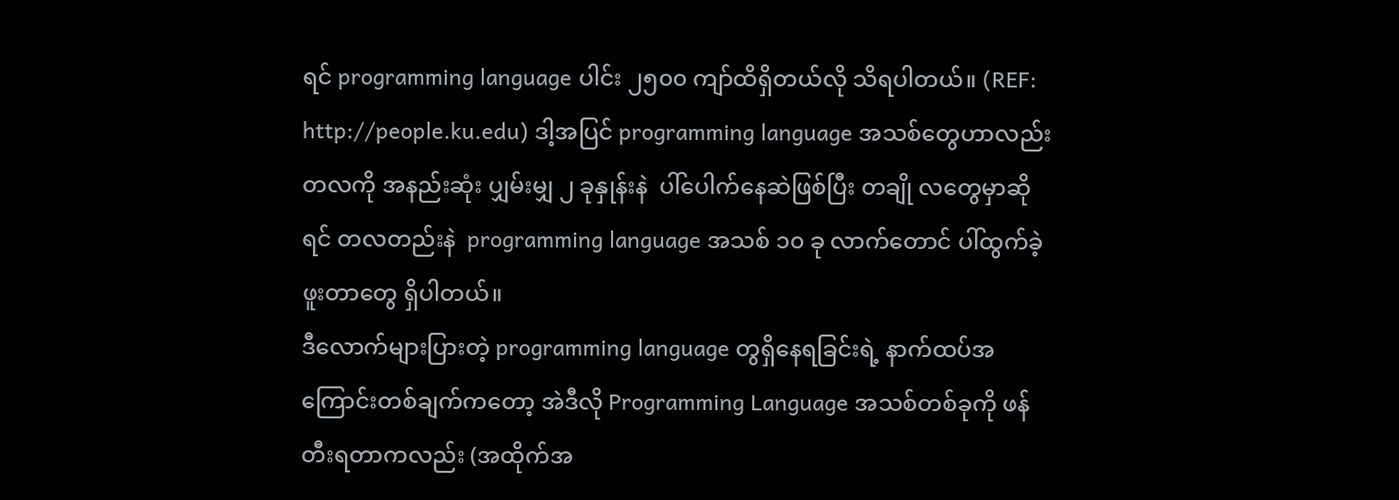ရင် programming language ပါင်း ၂၅၀၀ ကျာ်ထိရှိတယ်လို သိရပါတယ်။ (REF: http://people.ku.edu) ဒါ့အပြင် programming language အသစ်တွေဟာလည်း တလကို အနည်းဆုံး ပျှမ်းမျှ ၂ ခုနှုန်းနဲ  ပါ်ပေါက်နေဆဲဖြစ်ပြီး တချို လတွေမှာဆိုရင် တလတည်းနဲ  programming language အသစ် ၁၀ ခု လာက်တောင် ပါ်ထွက်ခဲ့ဖူးတာတွေ ရှိပါတယ်။
ဒီလောက်များပြားတဲ့ programming language တွရှိနေရခြင်းရဲ့ နာက်ထပ်အကြောင်းတစ်ချက်ကတော့ အဲဒီလို Programming Language အသစ်တစ်ခုကို ဖန်တီးရတာကလည်း (အထိုက်အ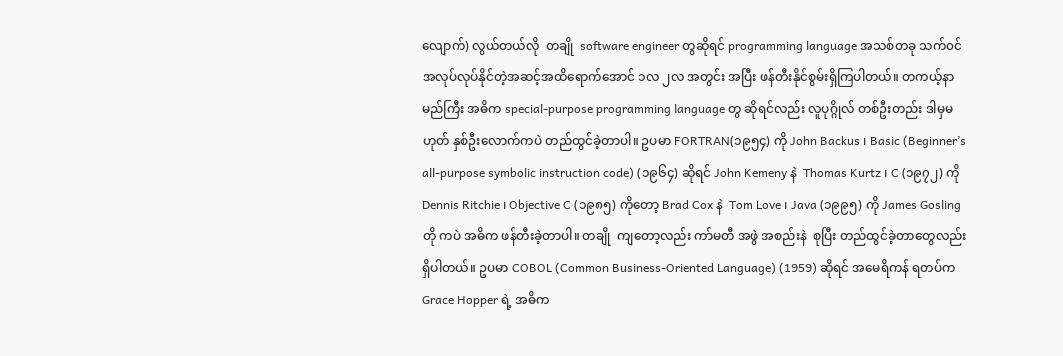လျောက်) လွယ်တယ်လို  တချို  software engineer တွဆိုရင် programming language အသစ်တခု သက်၀င်အလုပ်လုပ်နိုင်တဲ့အဆင့်အထိရောက်အောင် ၁လ ၂လ အတွင်း အပြီး ဖန်တီးနိုင်စွမ်းရှိကြပါတယ်။ တကယ့်နာမည်ကြီး အဓိက special-purpose programming language တွ ဆိုရင်လည်း လူပုဂ္ဂိုလ် တစ်ဦးတည်း ဒါမှမဟုတ် နှစ်ဦးလောက်ကပဲ တည်ထွင်ခဲ့တာပါ။ ဥပမာ FORTRAN(၁၉၅၄) ကို John Backus ၊ Basic (Beginner’s all-purpose symbolic instruction code) (၁၉၆၄) ဆိုရင် John Kemeny နဲ  Thomas Kurtz ၊ C (၁၉၇၂) ကို Dennis Ritchie ၊ Objective C (၁၉၈၅) ကိုတော့ Brad Cox နဲ  Tom Love ၊ Java (၁၉၉၅) ကို James Gosling တို ကပဲ အဓိက ဖန်တီးခဲ့တာပါ။ တချို  ကျတော့လည်း ကာ်မတီ အဖွဲ အစည်းနဲ  စုပြီး တည်ထွင်ခဲ့တာတွေလည်း ရှိပါတယ်။ ဥပမာ COBOL (Common Business-Oriented Language) (1959) ဆိုရင် အမေရိကန် ရတပ်က Grace Hopper ရဲ့ အဓိက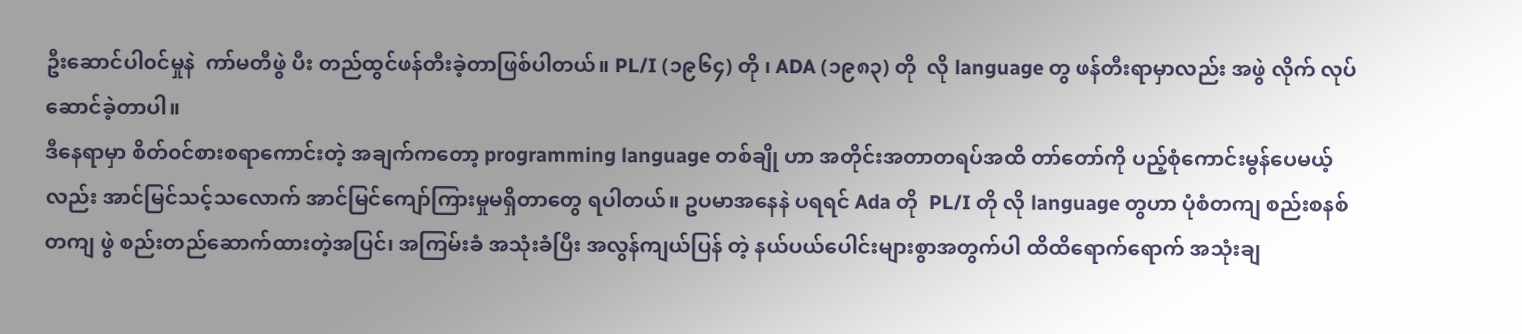ဦးဆောင်ပါ၀င်မှုနဲ  ကာ်မတီဖွဲ ပီး တည်ထွင်ဖန်တီးခဲ့တာဖြစ်ပါတယ်။ PL/I (၁၉၆၄) တို ၊ ADA (၁၉၈၃) တို  လို language တွ ဖန်တီးရာမှာလည်း အဖွဲ လိုက် လုပ်ဆောင်ခဲ့တာပါ။
ဒီနေရာမှာ စိတ်၀င်စားစရာကောင်းတဲ့ အချက်ကတော့ programming language တစ်ချို ဟာ အတိုင်းအတာတရပ်အထိ တာ်တော်ကို ပည့်စုံကောင်းမွန်ပေမယ့်လည်း အာင်မြင်သင့်သလောက် အာင်မြင်ကျော်ကြားမှုမရှိတာတွေ ရပါတယ်။ ဥပမာအနေနဲ ပရရင် Ada တို  PL/I တို လို language တွဟာ ပုံစံတကျ စည်းစနစ်တကျ ဖွဲ စည်းတည်ဆောက်ထားတဲ့အပြင်၊ အကြမ်းခံ အသုံးခံပြီး အလွန်ကျယ်ပြန် တဲ့ နယ်ပယ်ပေါင်းများစွာအတွက်ပါ ထိထိရောက်ရောက် အသုံးချ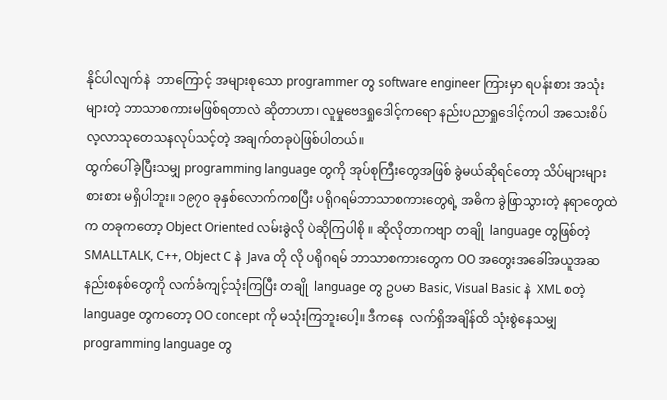နိုင်ပါလျက်နဲ  ဘာကြောင့် အများစုသော programmer တွ software engineer ကြားမှာ ရပန်းစား အသုံးများတဲ့ ဘာသာစကားမဖြစ်ရတာလဲ ဆိုတာဟာ၊ လူမှုဗေဒရှုဒေါင့်ကရော နည်းပညာရှုဒေါင့်ကပါ အသေးစိပ် လ့လာသုတေသနလုပ်သင့်တဲ့ အချက်တခုပဲဖြစ်ပါတယ်။
ထွက်ပေါ်ခဲ့ပြီးသမျှ programming language တွကို အုပ်စုကြီးတွေအဖြစ် ခွဲမယ်ဆိုရင်တော့ သိပ်များများစားစား မရှိပါဘူး။ ၁၉၇၀ ခုနှစ်လောက်ကစပြီး ပရိုဂရမ်ဘာသာစကားတွေရဲ့ အဓိက ခွဲဖြာသွားတဲ့ နရာတွေထဲက တခုကတော့ Object Oriented လမ်းခွဲလို ပဲဆိုကြပါစို ။ ဆိုလိုတာကဗျာ တချို  language တွဖြစ်တဲ့ SMALLTALK, C++, Object C နဲ  Java တို လို ပရိုဂရမ် ဘာသာစကားတွေက OO အတွေးအခေါ်အယူအဆ နည်းစနစ်တွေကို လက်ခံကျင့်သုံးကြပြီး တချို  language တွ ဥပမာ Basic, Visual Basic နဲ  XML စတဲ့ language တွကတော့ OO concept ကို မသုံးကြဘူးပေါ့။ ဒီကနေ  လက်ရှိအချိန်ထိ သုံးစွဲနေသမျှ programming language တွ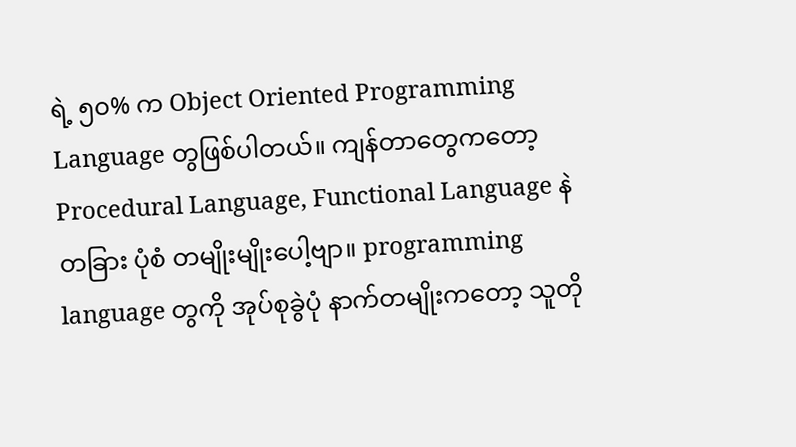ရဲ့ ၅၀% က Object Oriented Programming Language တွဖြစ်ပါတယ်။ ကျန်တာတွေကတော့ Procedural Language, Functional Language နဲ  တခြား ပုံစံ တမျိုးမျိုးပေါ့ဗျာ။ programming language တွကို အုပ်စုခွဲပုံ နာက်တမျိုးကတော့ သူတို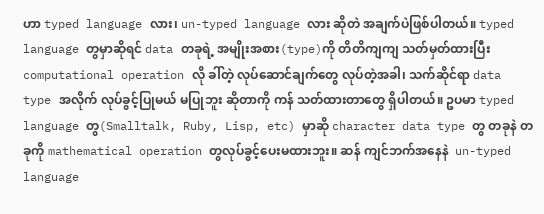ဟာ typed language လား၊ un-typed language လား ဆိုတဲ အချက်ပဲဖြစ်ပါတယ်။ typed language တွမှာဆိုရင် data တခုရဲ့ အမျိုးအစား(type)ကို တိတိကျကျ သတ်မှတ်ထားပြီး computational operation လို ခါ်တဲ့ လုပ်ဆောင်ချက်တွေ လုပ်တဲ့အခါ၊ သက်ဆိုင်ရာ data type အလိုက် လုပ်ခွင့်ပြုမယ် မပြုဘူး ဆိုတာကို ကန် သတ်ထားတာတွေ ရှိပါတယ်။ ဥပမာ typed language တွ(Smalltalk, Ruby, Lisp, etc) မှာဆို character data type တွ တခုနဲ တခုကို mathematical operation တွလုပ်ခွင့်ပေးမထားဘူး။ ဆန် ကျင်ဘက်အနေနဲ  un-typed language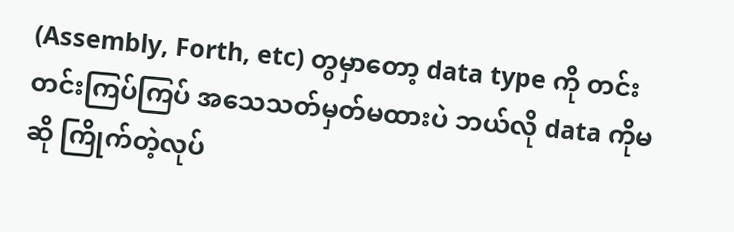(Assembly, Forth, etc) တွမှာတော့ data type ကို တင်းတင်းကြပ်ကြပ် အသေသတ်မှတ်မထားပဲ ဘယ်လို data ကိုမဆို ကြိုက်တဲ့လုပ်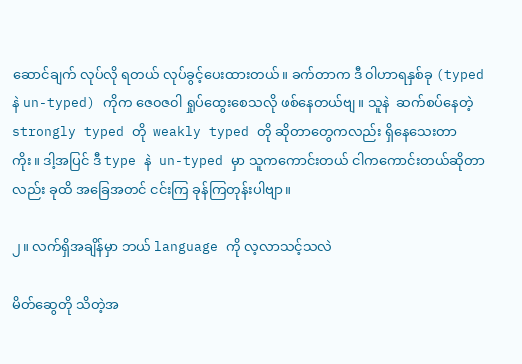ဆောင်ချက် လုပ်လို ရတယ် လုပ်ခွင့်ပေးထားတယ်။ ခက်တာက ဒီ ၀ါဟာရနှစ်ခု (typed နဲ un-typed) ကိုက ဇေ၀ဇ၀ါ ရှုပ်ထွေးစေသလို ဖစ်နေတယ်ဗျ။ သူနဲ  ဆက်စပ်နေတဲ့ strongly typed တို  weakly typed တို ဆိုတာတွေကလည်း ရှိနေသေးတာကိုး။ ဒါ့အပြင် ဒီ type နဲ  un-typed မှာ သူကကောင်းတယ် ငါကကောင်းတယ်ဆိုတာလည်း ခုထိ အခြေအတင် ငင်းကြ ခုန်ကြတုန်းပါဗျာ။

၂။ လက်ရှိအချိန်မှာ ဘယ် language ကို လ့လာသင့်သလဲ

မိတ်ဆွေတို သိတဲ့အ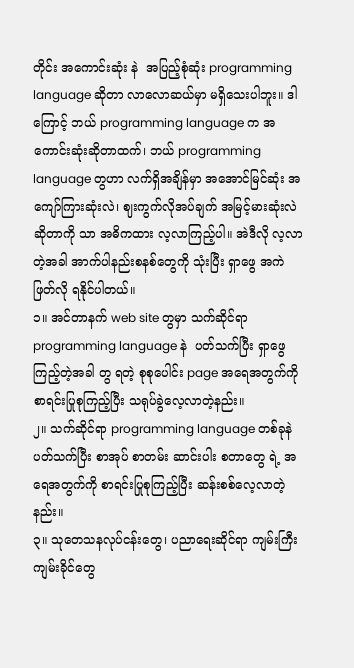တိုင်း အကောင်းဆုံး နဲ  အပြည့်စုံဆုံး programming language ဆိုတာ လာလောဆယ်မှာ မရှိသေးပါဘူး။ ဒါကြောင့် ဘယ် programming language က အကောင်းဆုံးဆိုတာထက်၊ ဘယ် programming language တွဟာ လက်ရှိအချိန်မှာ အအောင်မြင်ဆုံး အကျော်ကြားဆုံးလဲ၊ ဈးကွက်လိုအပ်ချက် အမြင့်မားဆုံးလဲ ဆိုတာကို သာ အဓိကထား လ့လာကြည့်ပါ။ အဲဒီလို လ့လာတဲ့အခါ အာက်ပါနည်းစနစ်တွေကို သုံးပြီး ရှာဖွေ အကဲဖြတ်လို ရနိုင်ပါတယ်။
၁။ အင်တာနက် web site တွမှာ သက်ဆိုင်ရာ programming language နဲ  ပတ်သက်ပြီး ရှာဖွေကြည့်တဲ့အခါ တွ ရတဲ့ စုစုပေါင်း page အရေအတွက်ကို စာရင်းပြုစုကြည့်ပြီး သရုပ်ခွဲလေ့လာတဲ့နည်း။
၂။ သက်ဆိုင်ရာ programming language တစ်ခုနဲ ပတ်သက်ပြီး စာအုပ် စာတမ်း ဆာင်းပါး စတာတွေ ရဲ့ အရေအတွက်ကို စာရင်းပြုစုကြည့်ပြီး ဆန်းစစ်လေ့လာတဲ့နည်း။
၃။ သုတေသနလုပ်ငန်းတွေ၊ ပညာရေးဆိုင်ရာ ကျမ်းကြီး ကျမ်းခိုင်တွေ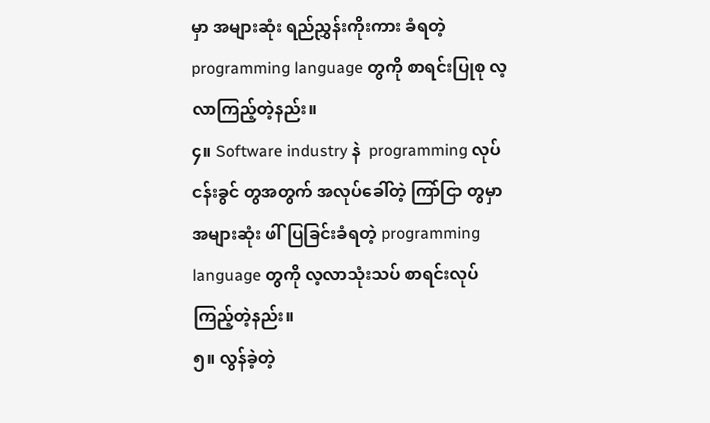မှာ အများဆုံး ရည်ညွှန်းကိုးကား ခံရတဲ့ programming language တွကို စာရင်းပြုစု လ့လာကြည့်တဲ့နည်း။
၄။ Software industry နဲ  programming လုပ်ငန်းခွင် တွအတွက် အလုပ်ခေါ်တဲ့ ကြာ်ငြာ တွမှာ အများဆုံး ဖါ်ပြခြင်းခံရတဲ့ programming language တွကို လ့လာသုံးသပ် စာရင်းလုပ်ကြည့်တဲ့နည်း။
၅။ လွန်ခဲ့တဲ့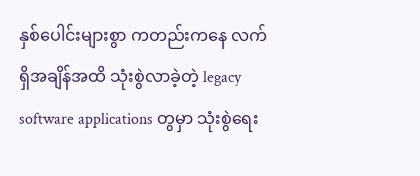နှစ်ပေါင်းများစွာ ကတည်းကနေ လက်ရှိအချိန်အထိ သုံးစွဲလာခဲ့တဲ့ legacy software applications တွမှာ သုံးစွဲရေး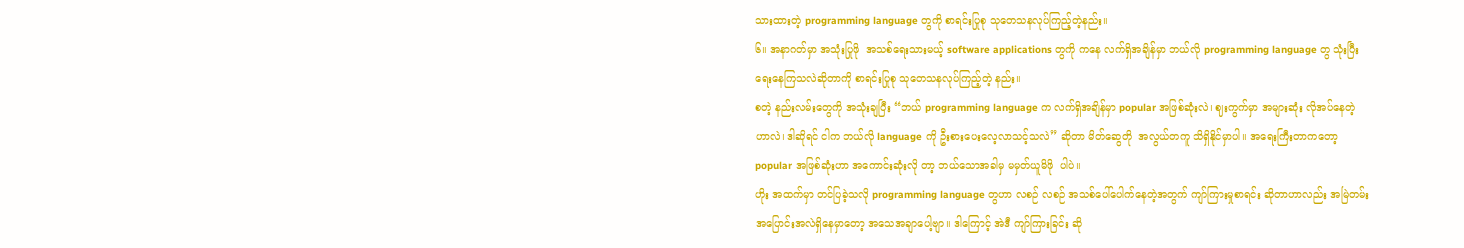သားထားတဲ့ programming language တွကို စာရင်းပြုစု သုတေသနလုပ်ကြည့်တဲ့နည်း။
၆။ အနာဂတ်မှာ အသုံးပြုဖို  အသစ်ရေးသားမယ့် software applications တွကို ကနေ လက်ရှိအချိန်မှာ ဘယ်လို programming language တွ သုံးပြီးရေးနေကြသလဲဆိုတာကို စာရင်းပြုစု သုတေသနလုပ်ကြည့်တဲ့ နည်း။
စတဲ့ နည်းလမ်းတွေကို အသုံးချပြီး “ဘယ် programming language က လက်ရှိအချိန်မှာ popular အဖြစ်ဆုံးလဲ၊ ဈးကွက်မှာ အများဆုံး လိုအပ်နေတဲ့ ဟာလဲ၊ ဒါဆိုရင် ငါက ဘယ်လို language ကို ဦးစားပေးလေ့လာသင့်သလဲ” ဆိုတာ မိတ်ဆွေတို  အလွယ်တကူ သိရှိနိုင်မှာပါ။ အရေးကြီးတာကတော့ popular အဖြစ်ဆုံးဟာ အကောင်းဆုံးလို တာ့ ဘယ်သောအခါမှ မမှတ်ယူမိဖို  ပါပဲ။
ဟိုး အထက်မှာ တင်ပြခဲ့သလို programming language တွဟာ လစဉ် လစဉ် အသစ်ပေါ်ပေါက်နေတဲ့အတွက် ကျာ်ကြားမှုစာရင်း ဆိုတာဟာလည်း အမြဲတမ်း အပြောင်းအလဲရှိနေမှာတော့ အသေအချာပေါ့ဗျာ။ ဒါကြောင့် အဲဒီ ကျာ်ကြားခြင်း ဆို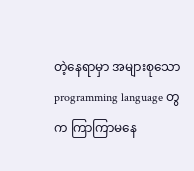တဲ့နေရာမှာ အများစုသော programming language တွက ကြာကြာမနေ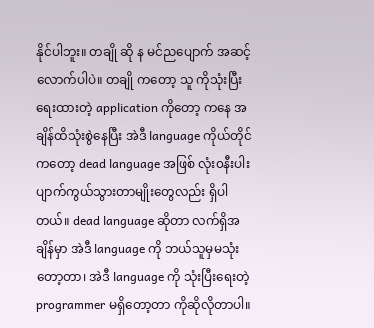နိုင်ပါဘူး။ တချို ဆို န မင်ညပျောက် အဆင့်လောက်ပါပဲ။ တချို ကတော့ သူ ကိုသုံးပြီးရေးထားတဲ့ application ကိုတော့ ကနေ အချိန်ထိသုံးစွဲနေပြီး အဲဒီ language ကိုယ်တိုင်ကတော့ dead language အဖြစ် လုံး၀နီးပါး ပျာက်ကွယ်သွားတာမျိုးတွေလည်း ရှိပါတယ်။ dead language ဆိုတာ လက်ရှိအချိန်မှာ အဲဒီ language ကို ဘယ်သူမှမသုံးတော့တာ၊ အဲဒီ language ကို သုံးပြီးရေးတဲ့ programmer မရှိတော့တာ ကိုဆိုလိုတာပါ။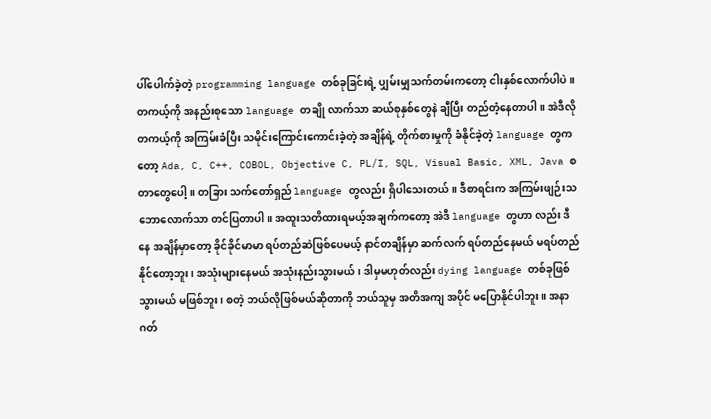ပါ်ပေါက်ခဲ့တဲ့ programming language တစ်ခုခြင်းရဲ့ ပျှမ်းမျှသက်တမ်းကတော့ ငါးနှစ်လောက်ပါပဲ။ တကယ့်ကို အနည်းစုသော language တချို လာက်သာ ဆယ်စုနှစ်တွေနဲ ချီပြီး တည်တံ့နေတာပါ။ အဲဒီလို တကယ့်ကို အကြမ်းခံပြီး သမိုင်းကြောင်းကောင်းခဲ့တဲ့ အချိန်ရဲ့ တိုက်စားမှုကို ခံနိုင်ခဲ့တဲ့ language တွကတော့ Ada, C, C++, COBOL, Objective C, PL/I, SQL, Visual Basic, XML, Java စတာတွေပေါ့။ တခြား သက်တော်ရှည် language တွလည်း ရှိပါသေးတယ်။ ဒီစာရင်းက အကြမ်းဖျဉ်းသဘောလောက်သာ တင်ပြတာပါ။ အထူးသတိထားရမယ့်အချက်ကတော့ အဲဒီ language တွဟာ လည်း ဒီနေ အချိန်မှာတော့ ခိုင်ခိုင်မာမာ ရပ်တည်ဆဲဖြစ်ပေမယ့် နာင်တချိန်မှာ ဆက်လက် ရပ်တည်နေမယ် မရပ်တည်နိုင်တော့ဘူး၊ အသုံးများနေမယ် အသုံးနည်းသွားမယ်၊ ဒါမှမဟုတ်လည်း dying language တစ်ခုဖြစ်သွားမယ် မဖြစ်ဘူး၊ စတဲ့ ဘယ်လိုဖြစ်မယ်ဆိုတာကို ဘယ်သူမှ အတိအကျ အပိုင် မပြောနိုင်ပါဘူး။ အနာဂတ်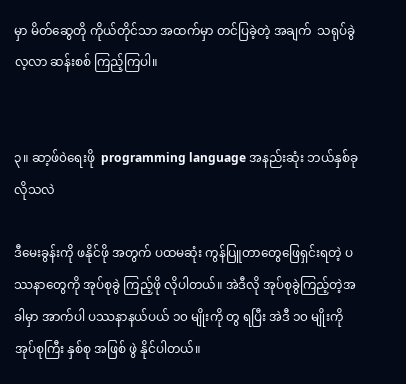မှာ မိတ်ဆွေတို ကိုယ်တိုင်သာ အထက်မှာ တင်ပြခဲ့တဲ့ အချက်  သရုပ်ခွဲ လ့လာ ဆန်းစစ် ကြည့်ကြပါ။


၃။ ဆာ့ဖ်၀ဲရေးဖို  programming language အနည်းဆုံး ဘယ်နှစ်ခုလိုသလဲ

ဒီမေးခွန်းကို ဖနိုင်ဖို အတွက် ပထမဆုံး ကွန်ပြူတာတွေဖြေရှင်းရတဲ့ ပဿနာတွေကို အုပ်စုခွဲ ကြည့်ဖို လိုပါတယ်။ အဲဒီလို အုပ်စုခွဲကြည့်တဲ့အခါမှာ အာက်ပါ ပဿနာနယ်ပယ် ၁၀ မျိုးကို တွ ရပြီး အဲဒီ ၁၀ မျိုးကို အုပ်စုကြီး နှစ်စု အဖြစ် ဖွဲ နိုင်ပါတယ်။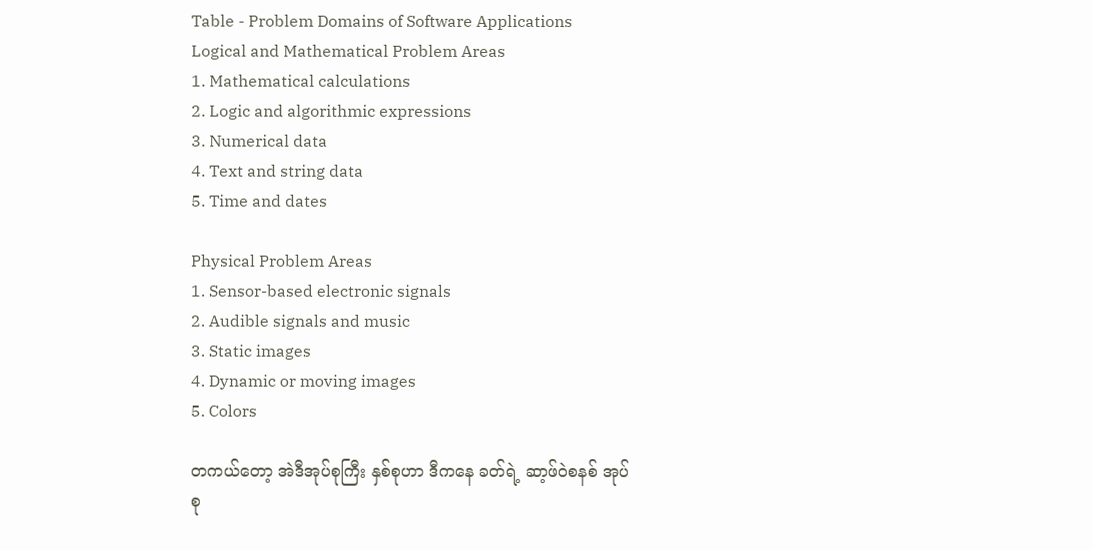Table - Problem Domains of Software Applications
Logical and Mathematical Problem Areas
1. Mathematical calculations
2. Logic and algorithmic expressions
3. Numerical data
4. Text and string data
5. Time and dates

Physical Problem Areas
1. Sensor-based electronic signals
2. Audible signals and music
3. Static images
4. Dynamic or moving images
5. Colors

တကယ်တော့ အဲဒီအုပ်စုကြီး နှစ်စုဟာ ဒီကနေ ခတ်ရဲ့ ဆာ့ဖ်၀ဲစနစ် အုပ်စု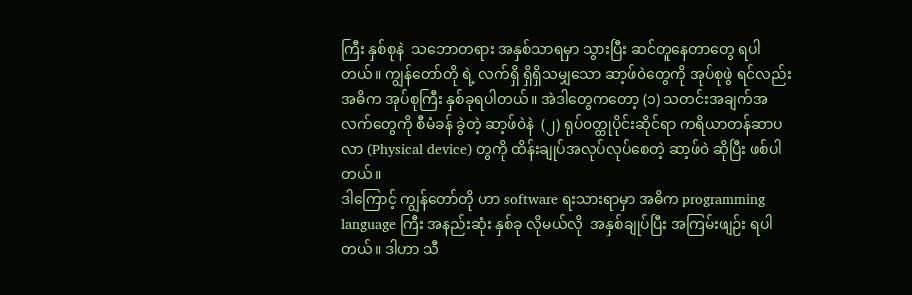ကြီး နှစ်စုနဲ  သဘောတရား အနှစ်သာရမှာ သွားပြီး ဆင်တူနေတာတွေ ရပါတယ်။ ကျွန်တော်တို ရဲ့ လက်ရှိ ရှိရှိသမျှသော ဆာ့ဖ်၀ဲတွေကို အုပ်စုဖွဲ ရင်လည်း အဓိက အုပ်စုကြီး နှစ်ခုရပါတယ်။ အဲဒါတွေကတော့ (၁) သတင်းအချက်အလက်တွေကို စီမံခန် ခွဲတဲ့ ဆာ့ဖ်၀ဲနဲ  (၂) ရုပ်၀တ္ထုပိုင်းဆိုင်ရာ ကရိယာတန်ဆာပလာ (Physical device) တွကို ထိန်းချုပ်အလုပ်လုပ်စေတဲ့ ဆာ့ဖ်၀ဲ ဆိုပြီး ဖစ်ပါတယ်။
ဒါကြောင့် ကျွန်တော်တို ဟာ software ရးသားရာမှာ အဓိက programming language ကြီး အနည်းဆုံး နှစ်ခု လိုမယ်လို  အနှစ်ချုပ်ပြီး အကြမ်းဖျဉ်း ရပါတယ်။ ဒါဟာ သီ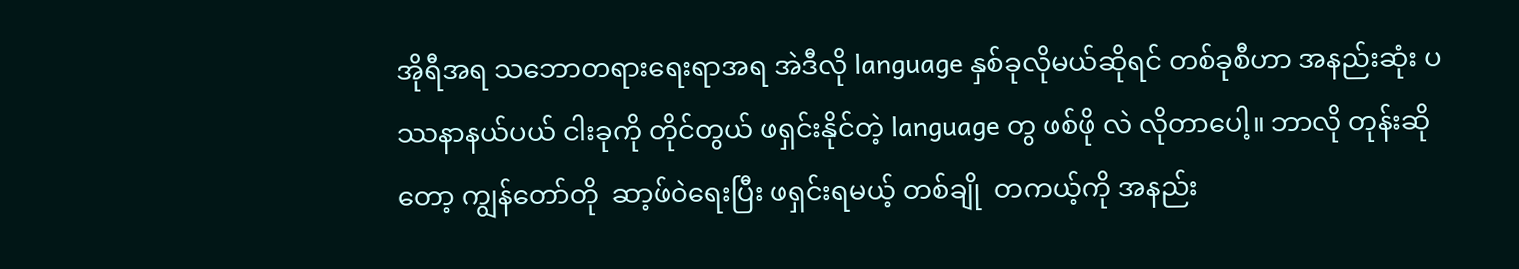အိုရီအရ သဘောတရားရေးရာအရ အဲဒီလို language နှစ်ခုလိုမယ်ဆိုရင် တစ်ခုစီဟာ အနည်းဆုံး ပဿနာနယ်ပယ် ငါးခုကို တိုင်တွယ် ဖရှင်းနိုင်တဲ့ language တွ ဖစ်ဖို လဲ လိုတာပေါ့။ ဘာလို တုန်းဆိုတော့ ကျွန်တော်တို  ဆာ့ဖ်၀ဲရေးပြီး ဖရှင်းရမယ့် တစ်ချို  တကယ့်ကို အနည်း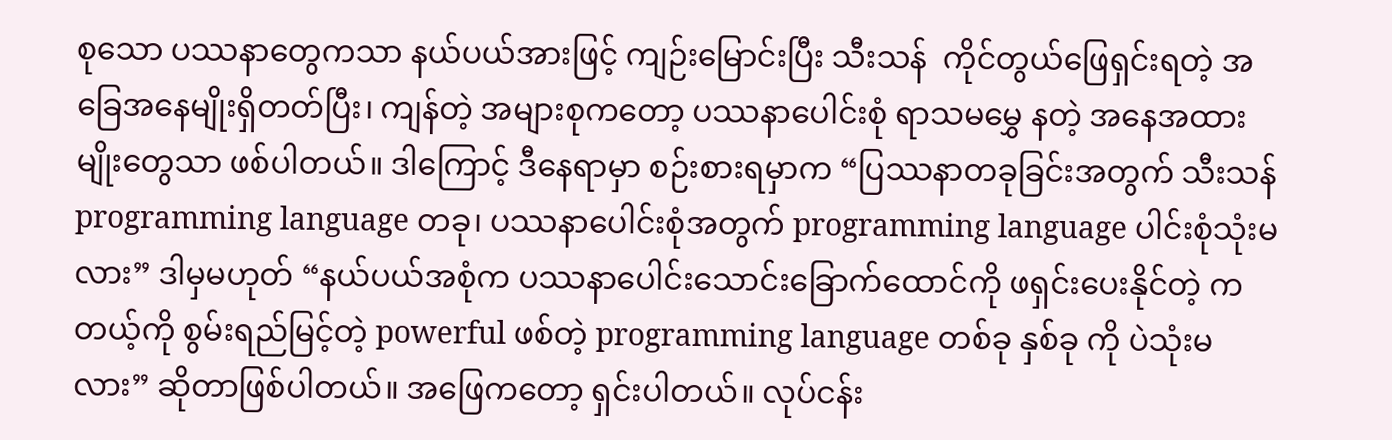စုသော ပဿနာတွေကသာ နယ်ပယ်အားဖြင့် ကျဉ်းမြောင်းပြီး သီးသန်  ကိုင်တွယ်ဖြေရှင်းရတဲ့ အခြေအနေမျိုးရှိတတ်ပြီး၊ ကျန်တဲ့ အများစုကတော့ ပဿနာပေါင်းစုံ ရာသမမွှေ နတဲ့ အနေအထားမျိုးတွေသာ ဖစ်ပါတယ်။ ဒါကြောင့် ဒီနေရာမှာ စဉ်းစားရမှာက “ပြဿနာတခုခြင်းအတွက် သီးသန်  programming language တခု၊ ပဿနာပေါင်းစုံအတွက် programming language ပါင်းစုံသုံးမလား” ဒါမှမဟုတ် “နယ်ပယ်အစုံက ပဿနာပေါင်းသောင်းခြောက်ထောင်ကို ဖရှင်းပေးနိုင်တဲ့ ကတယ့်ကို စွမ်းရည်မြင့်တဲ့ powerful ဖစ်တဲ့ programming language တစ်ခု နှစ်ခု ကို ပဲသုံးမလား” ဆိုတာဖြစ်ပါတယ်။ အဖြေကတော့ ရှင်းပါတယ်။ လုပ်ငန်း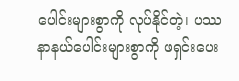ပေါင်းများစွာကို လုပ်နိုင်တဲ့၊ ပဿနာနယ်ပေါင်းများစွာကို ဖရှင်းပေး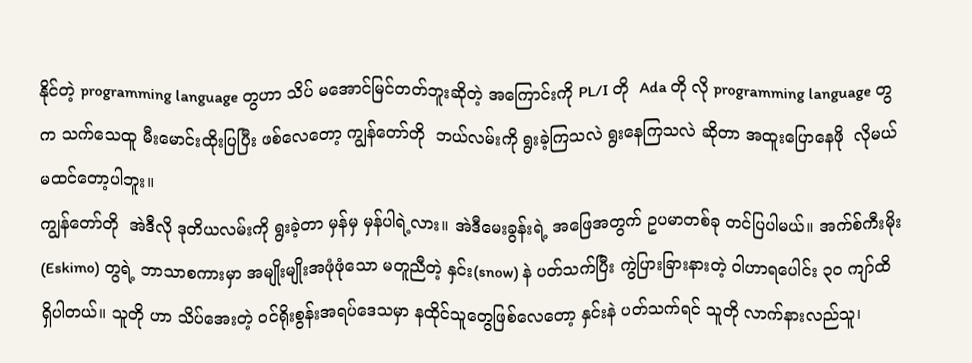နိုင်တဲ့ programming language တွဟာ သိပ် မအောင်မြင်တတ်ဘူးဆိုတဲ့ အကြောင်းကို PL/I တို  Ada တို လို programming language တွက သက်သေထူ မီးမောင်းထိုးပြပြီး ဖစ်လေတော့ ကျွန်တော်တို  ဘယ်လမ်းကို ရွးခဲ့ကြသလဲ ရွးနေကြသလဲ ဆိုတာ အထူးပြောနေဖို  လိုမယ်မထင်တော့ပါဘူး။
ကျွန်တော်တို  အဲဒီလို ဒုတိယလမ်းကို ရွးခဲ့တာ မှန်မှ မှန်ပါရဲ့လား။ အဲဒီမေးခွန်းရဲ့ အဖြေအတွက် ဥပမာတစ်ခု တင်ပြပါမယ်။ အက်စ်ကီးမိုး(Eskimo) တွရဲ့ ဘာသာစကားမှာ အမျိုးမျိုးအဖုံဖုံသော မတူညီတဲ့ နှင်း(snow) နဲ ပတ်သက်ပြီး ကွဲပြားခြားနားတဲ့ ၀ါဟာရပေါင်း ၃၀ ကျာ်ထိရှိပါတယ်။ သူတို ဟာ သိပ်အေးတဲ့ ၀င်ရိုးစွန်းအရပ်ဒေသမှာ နထိုင်သူတွေဖြစ်လေတော့ နှင်းနဲ ပတ်သက်ရင် သူတို လာက်နားလည်သူ၊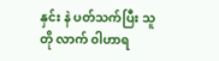နှင်း နဲ ပတ်သက်ပြီး သူတို လာက် ၀ါဟာရ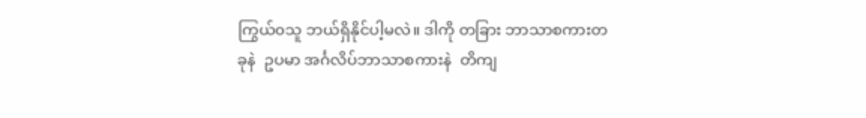ကြွယ်၀သူ ဘယ်ရှိနိုင်ပါ့မလဲ။ ဒါကို တခြား ဘာသာစကားတခုနဲ  ဥပမာ အင်္ဂလိပ်ဘာသာစကားနဲ  တိကျ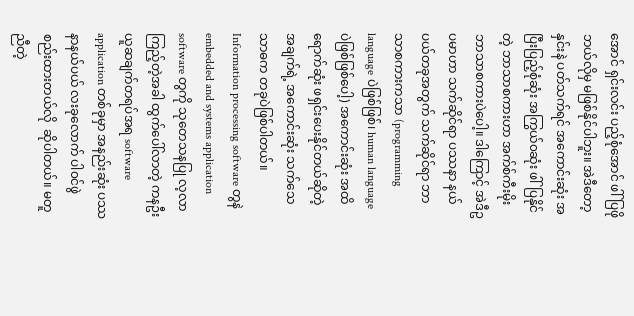အောင် ရှင်းလင်း ပည့်စုံအောင် ဖါ်ပြဖို  ဘယ်လိုမှ မဖြစ်နိုင်ပါဘူး။ အဲဒီတော့ နှင်းနဲ ပတ်သက်ရင် အကောင်းဆုံး အပြီးပြည့်စုံဆုံး အကြွယ်၀ဆုံး ဖါ်ပြနိုင်တဲ့ ဘာသာစကားဟာ အက်စ်ကီးမိုး ဘာသာစကားပဲပေါ့။ ဒါကြောင့် အဲဒီဥပမာဟာ သက်ဆိုင်ရာ ပဿနာ နယ်ပယ်တခုအတွက် သက်ဆိုင်ရာ ဘာသာစကားကသာ (programming language ပဲဖြစ်ဖြစ်၊ human language ပဲဖြစ်ဖြစ်ပေါ့) အကောင်းဆုံး အထိရောက်ဆုံး ဖရှင်းပေးနိုင်တယ်ဆိုတဲ့ အချက်ရဲ့ အကောင်းဆုံး သက်သေသာဓက တခုပဲဖြစ်ပါတယ်။
Information processing software တွနဲ  embedded and systems application software တွကို သုတေသနပြု လ့လာကြည့်တဲ့အခါ ထွက်ပေါ်လာတဲ့ ကနဦးယူဆချက်တရပ်အရ software application တစ်ခုမှာ အနည်းဆုံး ပဿနာနယ်ပယ် လးခုလောက် ပါ၀င်ဖွဲ စည်းထားတယ်လို  ဆိုပါတယ်။ မတူညီတဲ့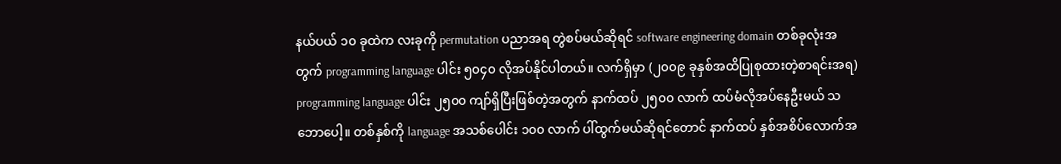နယ်ပယ် ၁၀ ခုထဲက လးခုကို permutation ပညာအရ တွဲစပ်မယ်ဆိုရင် software engineering domain တစ်ခုလုံးအတွက် programming language ပါင်း ၅၀၄၀ လိုအပ်နိုင်ပါတယ်။ လက်ရှိမှာ (၂၀၀၉ ခုနှစ်အထိပြုစုထားတဲ့စာရင်းအရ) programming language ပါင်း ၂၅၀၀ ကျာ်ရှိပြီးဖြစ်တဲ့အတွက် နာက်ထပ် ၂၅၀၀ လာက် ထပ်မံလိုအပ်နေဦးမယ် သဘောပေါ့။ တစ်နှစ်ကို language အသစ်ပေါင်း ၁၀၀ လာက် ပါ်ထွက်မယ်ဆိုရင်တောင် နာက်ထပ် နှစ်အစိပ်လောက်အ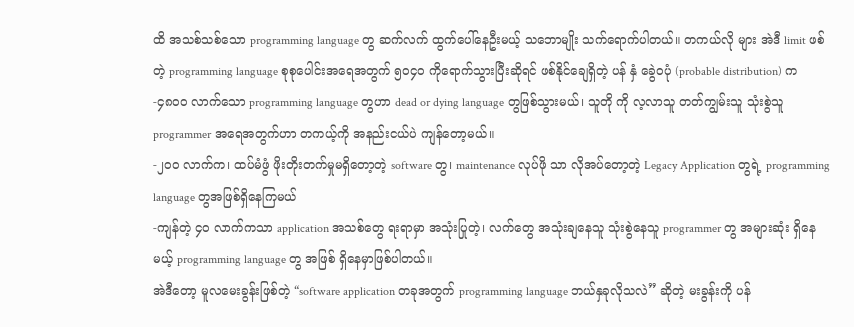ထိ အသစ်သစ်သော programming language တွ ဆက်လက် ထွက်ပေါ်နေဦးမယ့် သဘောမျိုး သက်ရောက်ပါတယ်။ တကယ်လို များ အဲဒီ limit ဖစ်တဲ့ programming language စုစုပေါင်းအရေအတွက် ၅၀၄၀ ကိုရောက်သွားပြီးဆိုရင် ဖစ်နိုင်ချေရှိတဲ့ ပန် နှံ ခွေဲ၀ပုံ (probable distribution) က
-၄၈၀၀ လာက်သော programming language တွဟာ dead or dying language တွဖြစ်သွားမယ်၊ သူတို ကို လ့လာသူ တတ်ကျွမ်းသူ သုံးစွဲသူ programmer အရေအတွက်ဟာ တကယ့်ကို အနည်းငယ်ပဲ ကျန်တော့မယ်။
-၂၀၀ လာက်က၊ ထပ်မံဖွံ ဖိုးတိုးတက်မှုမရှိတော့တဲ့ software တွ၊ maintenance လုပ်ဖို သာ လိုအပ်တော့တဲ့ Legacy Application တွရဲ့ programming language တွအဖြစ်ရှိနေကြမယ်
-ကျန်တဲ့ ၄၀ လာက်ကသာ application အသစ်တွေ ရးရာမှာ အသုံးပြုတဲ့၊ လက်တွေ အသုံးချနေသူ သုံးစွဲနေသူ programmer တွ အများဆုံး ရှိနေမယ့် programming language တွ အဖြစ် ရှိနေမှာဖြစ်ပါတယ်။
အဲဒီတော့ မူလမေးခွန်းဖြစ်တဲ့ “software application တခုအတွက် programming language ဘယ်နှခုလိုသလဲ” ဆိုတဲ့ မးခွန်းကို ပန်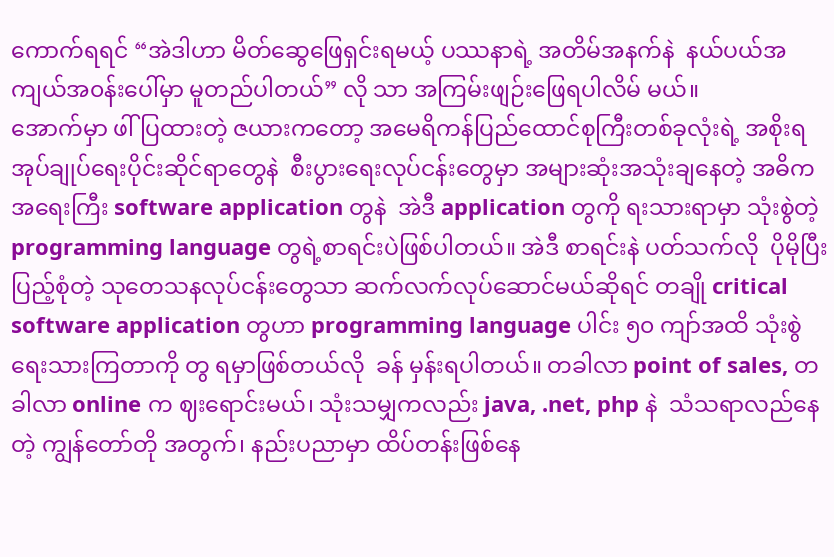ကောက်ရရင် “အဲဒါဟာ မိတ်ဆွေဖြေရှင်းရမယ့် ပဿနာရဲ့ အတိမ်အနက်နဲ  နယ်ပယ်အကျယ်အ၀န်းပေါ်မှာ မူတည်ပါတယ်” လို သာ အကြမ်းဖျဉ်းဖြေရပါလိမ် မယ်။
အောက်မှာ ဖါ်ပြထားတဲ့ ဇယားကတော့ အမေရိကန်ပြည်ထောင်စုကြီးတစ်ခုလုံးရဲ့ အစိုးရအုပ်ချုပ်ရေးပိုင်းဆိုင်ရာတွေနဲ  စီးပွားရေးလုပ်ငန်းတွေမှာ အများဆုံးအသုံးချနေတဲ့ အဓိက အရေးကြီး software application တွနဲ  အဲဒီ application တွကို ရးသားရာမှာ သုံးစွဲတဲ့ programming language တွရဲ့စာရင်းပဲဖြစ်ပါတယ်။ အဲဒီ စာရင်းနဲ ပတ်သက်လို  ပိုမိုပြီးပြည့်စုံတဲ့ သုတေသနလုပ်ငန်းတွေသာ ဆက်လက်လုပ်ဆောင်မယ်ဆိုရင် တချို critical software application တွဟာ programming language ပါင်း ၅၀ ကျာ်အထိ သုံးစွဲရေးသားကြတာကို တွ ရမှာဖြစ်တယ်လို  ခန် မှန်းရပါတယ်။ တခါလာ point of sales, တခါလာ online က ဈးရောင်းမယ်၊ သုံးသမျှကလည်း java, .net, php နဲ  သံသရာလည်နေတဲ့ ကျွန်တော်တို အတွက်၊ နည်းပညာမှာ ထိပ်တန်းဖြစ်နေ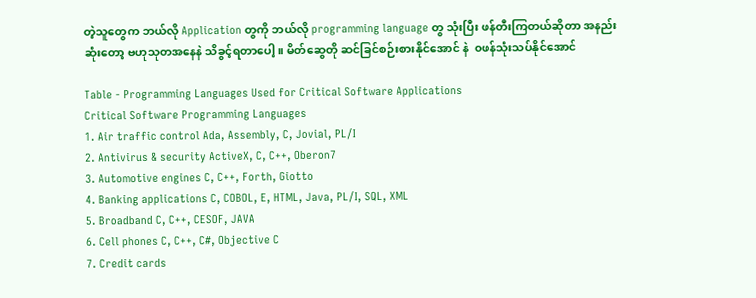တဲ့သူတွေက ဘယ်လို Application တွကို ဘယ်လို programming language တွ သုံးပြီး ဖန်တီးကြတယ်ဆိုတာ အနည်းဆုံးတော့ ဗဟုသုတအနေနဲ သိခွင့်ရတာပေါ့။ မိတ်ဆွေတို ဆင်ခြင်စဉ်းစားနိုင်အောင် နဲ  ၀ဖန်သုံးသပ်နိုင်အောင်

Table - Programming Languages Used for Critical Software Applications
Critical Software Programming Languages
1. Air traffic control Ada, Assembly, C, Jovial, PL/I
2. Antivirus & security ActiveX, C, C++, Oberon7
3. Automotive engines C, C++, Forth, Giotto
4. Banking applications C, COBOL, E, HTML, Java, PL/I, SQL, XML
5. Broadband C, C++, CESOF, JAVA
6. Cell phones C, C++, C#, Objective C
7. Credit cards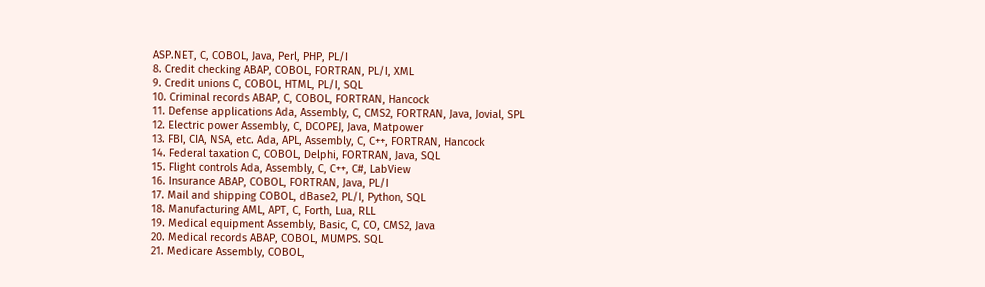ASP.NET, C, COBOL, Java, Perl, PHP, PL/I
8. Credit checking ABAP, COBOL, FORTRAN, PL/I, XML
9. Credit unions C, COBOL, HTML, PL/I, SQL
10. Criminal records ABAP, C, COBOL, FORTRAN, Hancock
11. Defense applications Ada, Assembly, C, CMS2, FORTRAN, Java, Jovial, SPL
12. Electric power Assembly, C, DCOPEJ, Java, Matpower
13. FBI, CIA, NSA, etc. Ada, APL, Assembly, C, C++, FORTRAN, Hancock
14. Federal taxation C, COBOL, Delphi, FORTRAN, Java, SQL
15. Flight controls Ada, Assembly, C, C++, C#, LabView
16. Insurance ABAP, COBOL, FORTRAN, Java, PL/I
17. Mail and shipping COBOL, dBase2, PL/I, Python, SQL
18. Manufacturing AML, APT, C, Forth, Lua, RLL
19. Medical equipment Assembly, Basic, C, CO, CMS2, Java
20. Medical records ABAP, COBOL, MUMPS. SQL
21. Medicare Assembly, COBOL,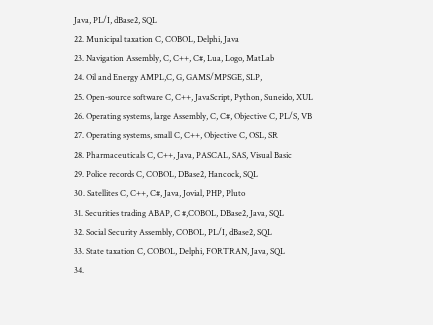Java, PL/I, dBase2, SQL
22. Municipal taxation C, COBOL, Delphi, Java
23. Navigation Assembly, C, C++, C#, Lua, Logo, MatLab
24. Oil and Energy AMPL,C, G, GAMS/MPSGE, SLP,
25. Open-source software C, C++, JavaScript, Python, Suneido, XUL
26. Operating systems, large Assembly, C, C#, Objective C, PL/S, VB
27. Operating systems, small C, C++, Objective C, OSL, SR
28. Pharmaceuticals C, C++, Java, PASCAL, SAS, Visual Basic
29. Police records C, COBOL, DBase2, Hancock, SQL
30. Satellites C, C++, C#, Java, Jovial, PHP, Pluto
31. Securities trading ABAP, C #,COBOL, DBase2, Java, SQL
32. Social Security Assembly, COBOL, PL/I, dBase2, SQL
33. State taxation C, COBOL, Delphi, FORTRAN, Java, SQL
34.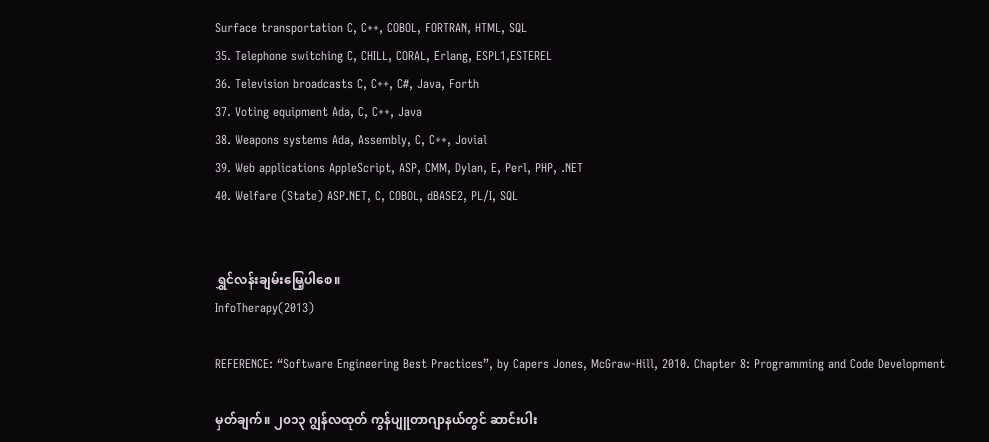Surface transportation C, C++, COBOL, FORTRAN, HTML, SQL
35. Telephone switching C, CHILL, CORAL, Erlang, ESPL1,ESTEREL
36. Television broadcasts C, C++, C#, Java, Forth
37. Voting equipment Ada, C, C++, Java
38. Weapons systems Ada, Assembly, C, C++, Jovial
39. Web applications AppleScript, ASP, CMM, Dylan, E, Perl, PHP, .NET
40. Welfare (State) ASP.NET, C, COBOL, dBASE2, PL/I, SQL


ရွှင်လန်းချမ်းမြေ့ပါစေ။
InfoTherapy(2013)

REFERENCE: “Software Engineering Best Practices”, by Capers Jones, McGraw-Hill, 2010. Chapter 8: Programming and Code Development

မှတ်ချက်။ ၂၀၁၃ ဂျွန်လထုတ် ကွန်ပျူတာဂျာနယ်တွင် ဆာင်းပါး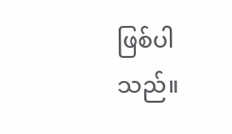ဖြစ်ပါသည်။